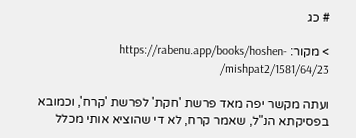# כג

> מקור: https://rabenu.app/books/hoshen-mishpat2/1581/64/23/

ועתה מקשר יפה מאד פרשת 'חקת' לפרשת 'קרח', וכמובא בפסיקתא הנ"ל, שאמר קרח, לא די שהוציא אותי מכלל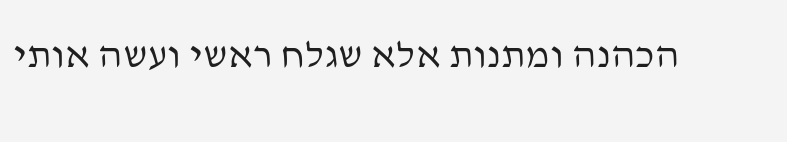הכהנה ומתנות אלא שגלח ראשי ועשה אותי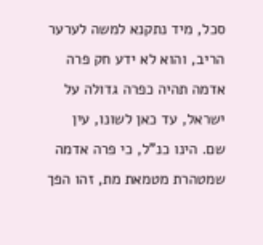סכל, מיד נתקנא למשה לערער הריב, והוא לא ידע חק פרה אדמה תהיה כפרה גדולה על ישראל, עד כאן לשונו, עין שם. הינו כנ"ל, כי פרה אדמה שמטהרת מטמאת מת, זהו הפך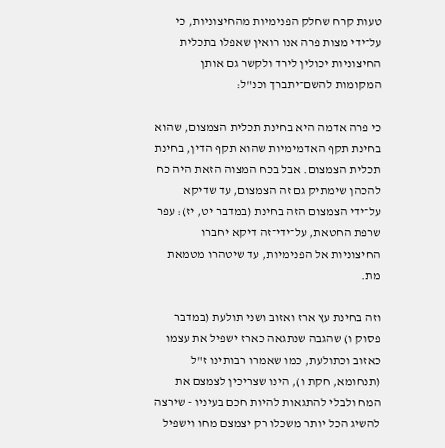טעות קרח שחלק הפנימיות מהחיצוניות, כי על־ידי מצות פרה אנו רואין שאפלו בתכלית החיצוניות יכולין לירד ולקשר גם אותן המקומות להשם־יתברך וכנ"ל:

כי פרה אדמה היא בחינת תכלית הצמצום, שהוא בחינת תקף האדמימיות שהוא תקף הדין, בחינת תכלית הצמצום. אבל בכח המצוה הזאת היה כח להכהן שימתיק גם זה הצמצום, עד שדיקא על־ידי הצמצום הזה בחינת (במדבר יט, יז): עפר שרפת החטאת, על־ידי־זה דיקא יחברו החיצוניות אל הפנימיות, עד שיטהרו מטמאת מת.

וזה בחינת עץ ארז ואזוב ושני תולעת (במדבר פסוק ו) שהגבה שנתגאה כארז ישפיל את עצמו כאזוב וכתולעת, כמו שאמרו רבותינו ז"ל (תנחומא, חקת ו), הינו שצריכין לצמצם את המח ולבלי להתגאות להיות חכם בעיניו - שירצה להשיג הכל יותר משכלו רק יצמצם מחו וישפיל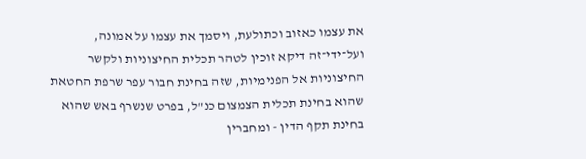את עצמו כאזוב וכתולעת, ויסמך את עצמו על אמונה, ועל־ידי־זה דיקא זוכין לטהר תכלית החיצוניות ולקשר החיצוניות אל הפנימיות, שזה בחינת חבור עפר שרפת החטאת שהוא בחינת תכלית הצמצום כנ"ל, בפרט שנשרף באש שהוא בחינת תקף הדין - ומחברין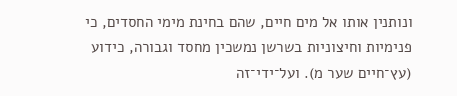ונותנין אותו אל מים חיים, שהם בחינת מימי החסדים, כי פנימיות וחיצוניות בשרשן נמשכין מחסד וגבורה, כידוע (עץ־חיים שער מ). ועל־ידי־זה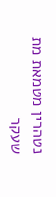נטהרין מטמאת מת שעקר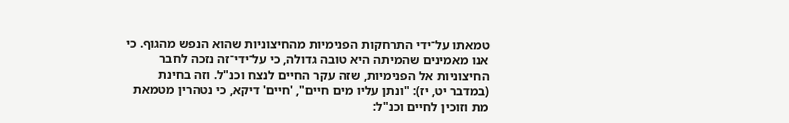טמאתו על־ידי התרחקות הפנימיות מהחיצוניות שהוא הנפש מהגוף. כי אנו מאמינים שהמיתה היא טובה גדולה, כי על־ידי־זה נזכה לחבר החיצוניות אל הפנימיות, שזה עקר החיים לנצח וכנ"ל. וזה בחינת (במדבר יט, יז): "ונתן עליו מים חיים", 'חיים' דיקא, כי נטהרין מטמאת מת וזוכין לחיים וכנ"ל: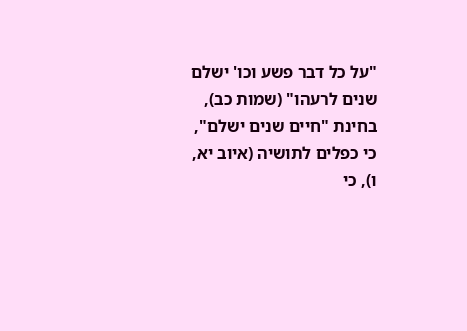"על כל דבר פשע וכו' ישלם שנים לרעהו" (שמות כב), בחינת "חיים שנים ישלם", כי כפלים לתושיה (איוב יא, ו), כי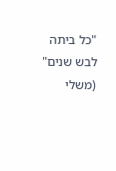"כל ביתה לבש שנים" (משלי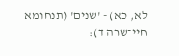לא, כא) - 'שנים' (תנחומא חיי־שרה ד):